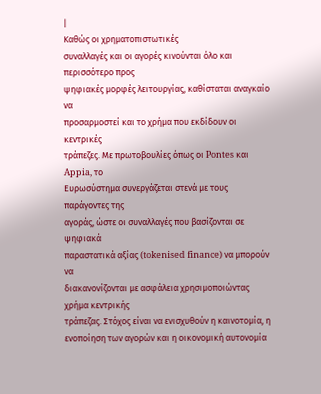|
Καθώς οι χρηματοπιστωτικές
συναλλαγές και οι αγορές κινούνται όλο και περισσότερο προς
ψηφιακές μορφές λειτουργίας, καθίσταται αναγκαίο να
προσαρμοστεί και το χρήμα που εκδίδουν οι κεντρικές
τράπεζες. Με πρωτοβουλίες όπως οι Pontes και Appia, το
Ευρωσύστημα συνεργάζεται στενά με τους παράγοντες της
αγοράς, ώστε οι συναλλαγές που βασίζονται σε ψηφιακά
παραστατικά αξίας (tokenised finance) να μπορούν να
διακανονίζονται με ασφάλεια χρησιμοποιώντας χρήμα κεντρικής
τράπεζας. Στόχος είναι να ενισχυθούν η καινοτομία, η
ενοποίηση των αγορών και η οικονομική αυτονομία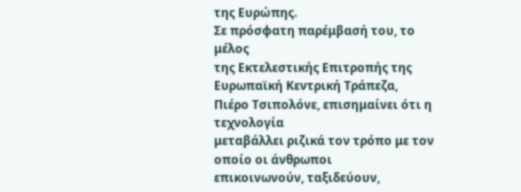της Ευρώπης.
Σε πρόσφατη παρέμβασή του, το μέλος
της Εκτελεστικής Επιτροπής της
Ευρωπαϊκή Κεντρική Τράπεζα,
Πιέρο Τσιπολόνε, επισημαίνει ότι η τεχνολογία
μεταβάλλει ριζικά τον τρόπο με τον οποίο οι άνθρωποι
επικοινωνούν, ταξιδεύουν,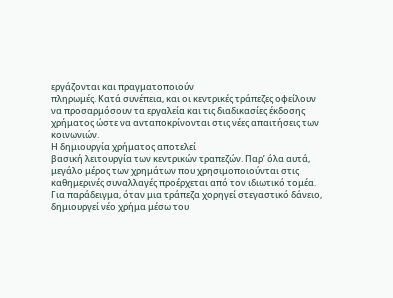εργάζονται και πραγματοποιούν
πληρωμές. Κατά συνέπεια, και οι κεντρικές τράπεζες οφείλουν
να προσαρμόσουν τα εργαλεία και τις διαδικασίες έκδοσης
χρήματος ώστε να ανταποκρίνονται στις νέες απαιτήσεις των
κοινωνιών.
Η δημιουργία χρήματος αποτελεί
βασική λειτουργία των κεντρικών τραπεζών. Παρ’ όλα αυτά,
μεγάλο μέρος των χρημάτων που χρησιμοποιούνται στις
καθημερινές συναλλαγές προέρχεται από τον ιδιωτικό τομέα.
Για παράδειγμα, όταν μια τράπεζα χορηγεί στεγαστικό δάνειο,
δημιουργεί νέο χρήμα μέσω του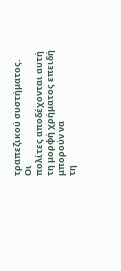τραπεζικού συστήματος. Οι
πολίτες αποδέχονται αυτή τη μορφή χρήματος επειδή μπορούν να
τη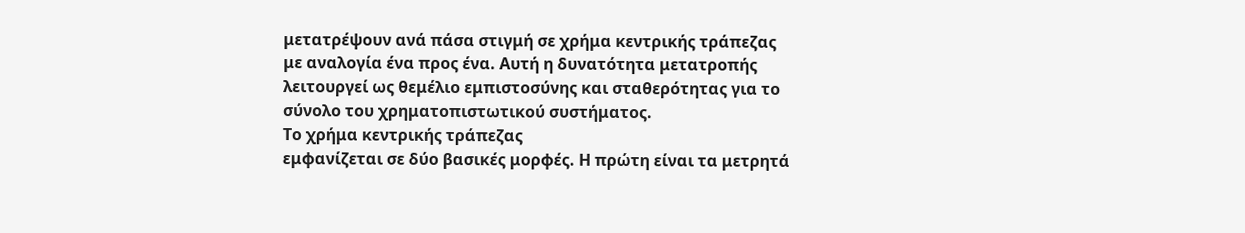μετατρέψουν ανά πάσα στιγμή σε χρήμα κεντρικής τράπεζας
με αναλογία ένα προς ένα. Αυτή η δυνατότητα μετατροπής
λειτουργεί ως θεμέλιο εμπιστοσύνης και σταθερότητας για το
σύνολο του χρηματοπιστωτικού συστήματος.
Το χρήμα κεντρικής τράπεζας
εμφανίζεται σε δύο βασικές μορφές. Η πρώτη είναι τα μετρητά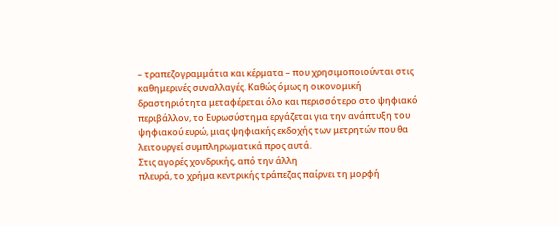– τραπεζογραμμάτια και κέρματα – που χρησιμοποιούνται στις
καθημερινές συναλλαγές. Καθώς όμως η οικονομική
δραστηριότητα μεταφέρεται όλο και περισσότερο στο ψηφιακό
περιβάλλον, το Ευρωσύστημα εργάζεται για την ανάπτυξη του
ψηφιακού ευρώ, μιας ψηφιακής εκδοχής των μετρητών που θα
λειτουργεί συμπληρωματικά προς αυτά.
Στις αγορές χονδρικής, από την άλλη
πλευρά, το χρήμα κεντρικής τράπεζας παίρνει τη μορφή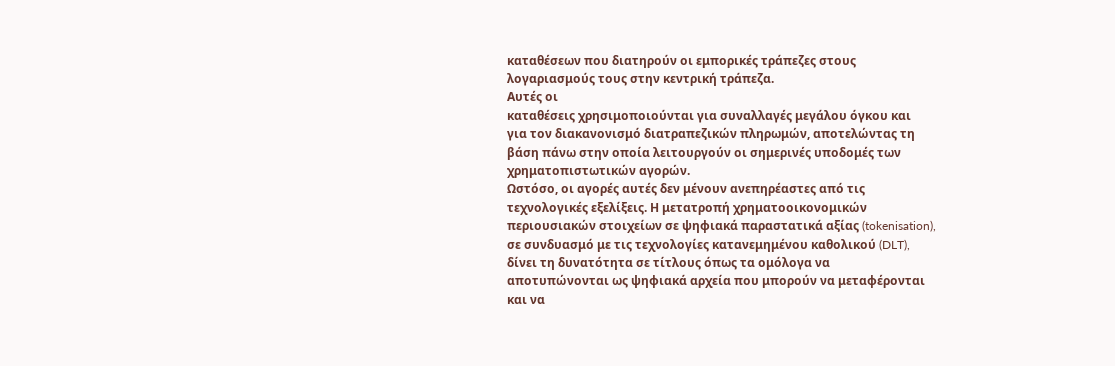καταθέσεων που διατηρούν οι εμπορικές τράπεζες στους
λογαριασμούς τους στην κεντρική τράπεζα.
Αυτές οι
καταθέσεις χρησιμοποιούνται για συναλλαγές μεγάλου όγκου και
για τον διακανονισμό διατραπεζικών πληρωμών, αποτελώντας τη
βάση πάνω στην οποία λειτουργούν οι σημερινές υποδομές των
χρηματοπιστωτικών αγορών.
Ωστόσο, οι αγορές αυτές δεν μένουν ανεπηρέαστες από τις
τεχνολογικές εξελίξεις. Η μετατροπή χρηματοοικονομικών
περιουσιακών στοιχείων σε ψηφιακά παραστατικά αξίας (tokenisation),
σε συνδυασμό με τις τεχνολογίες κατανεμημένου καθολικού (DLT),
δίνει τη δυνατότητα σε τίτλους όπως τα ομόλογα να
αποτυπώνονται ως ψηφιακά αρχεία που μπορούν να μεταφέρονται
και να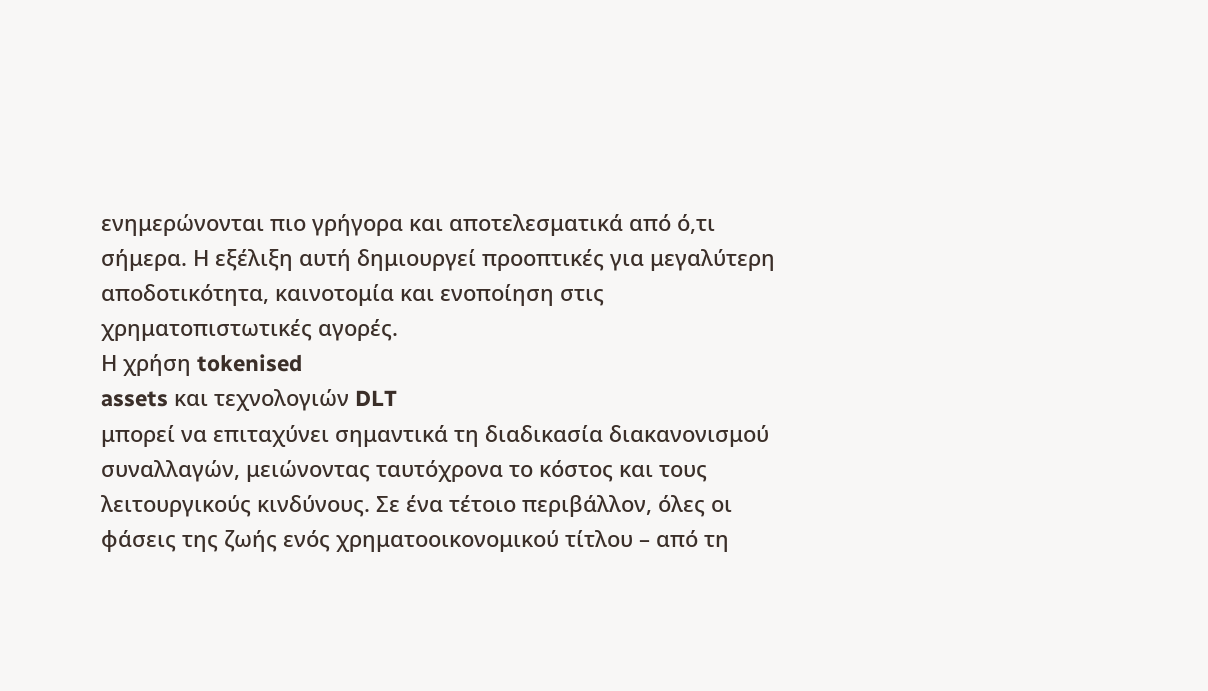ενημερώνονται πιο γρήγορα και αποτελεσματικά από ό,τι
σήμερα. Η εξέλιξη αυτή δημιουργεί προοπτικές για μεγαλύτερη
αποδοτικότητα, καινοτομία και ενοποίηση στις
χρηματοπιστωτικές αγορές.
Η χρήση tokenised
assets και τεχνολογιών DLT
μπορεί να επιταχύνει σημαντικά τη διαδικασία διακανονισμού
συναλλαγών, μειώνοντας ταυτόχρονα το κόστος και τους
λειτουργικούς κινδύνους. Σε ένα τέτοιο περιβάλλον, όλες οι
φάσεις της ζωής ενός χρηματοοικονομικού τίτλου – από τη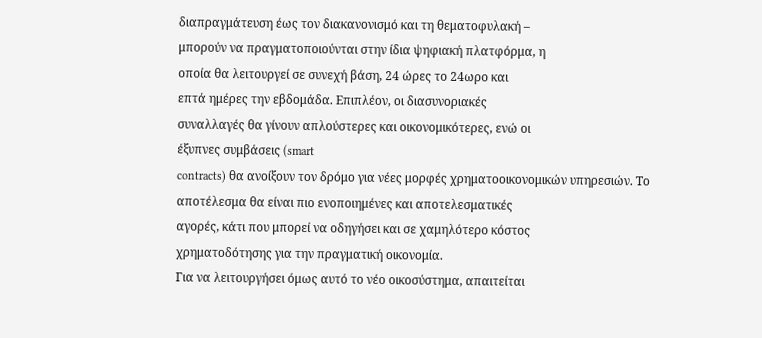διαπραγμάτευση έως τον διακανονισμό και τη θεματοφυλακή –
μπορούν να πραγματοποιούνται στην ίδια ψηφιακή πλατφόρμα, η
οποία θα λειτουργεί σε συνεχή βάση, 24 ώρες το 24ωρο και
επτά ημέρες την εβδομάδα. Επιπλέον, οι διασυνοριακές
συναλλαγές θα γίνουν απλούστερες και οικονομικότερες, ενώ οι
έξυπνες συμβάσεις (smart
contracts) θα ανοίξουν τον δρόμο για νέες μορφές χρηματοοικονομικών υπηρεσιών. Το
αποτέλεσμα θα είναι πιο ενοποιημένες και αποτελεσματικές
αγορές, κάτι που μπορεί να οδηγήσει και σε χαμηλότερο κόστος
χρηματοδότησης για την πραγματική οικονομία.
Για να λειτουργήσει όμως αυτό το νέο οικοσύστημα, απαιτείται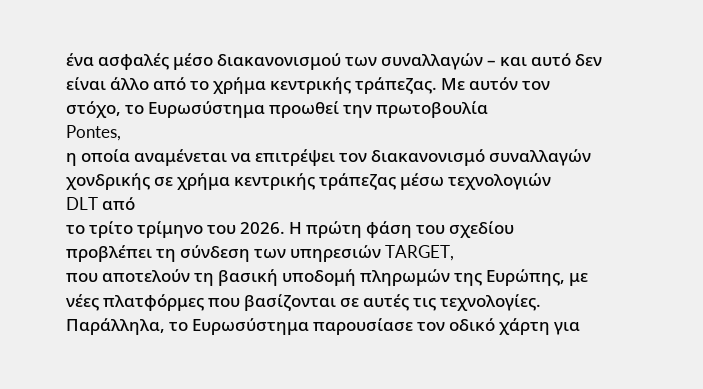ένα ασφαλές μέσο διακανονισμού των συναλλαγών – και αυτό δεν
είναι άλλο από το χρήμα κεντρικής τράπεζας. Με αυτόν τον
στόχο, το Ευρωσύστημα προωθεί την πρωτοβουλία
Pontes,
η οποία αναμένεται να επιτρέψει τον διακανονισμό συναλλαγών
χονδρικής σε χρήμα κεντρικής τράπεζας μέσω τεχνολογιών
DLT από
το τρίτο τρίμηνο του 2026. Η πρώτη φάση του σχεδίου
προβλέπει τη σύνδεση των υπηρεσιών TARGET,
που αποτελούν τη βασική υποδομή πληρωμών της Ευρώπης, με
νέες πλατφόρμες που βασίζονται σε αυτές τις τεχνολογίες.
Παράλληλα, το Ευρωσύστημα παρουσίασε τον οδικό χάρτη για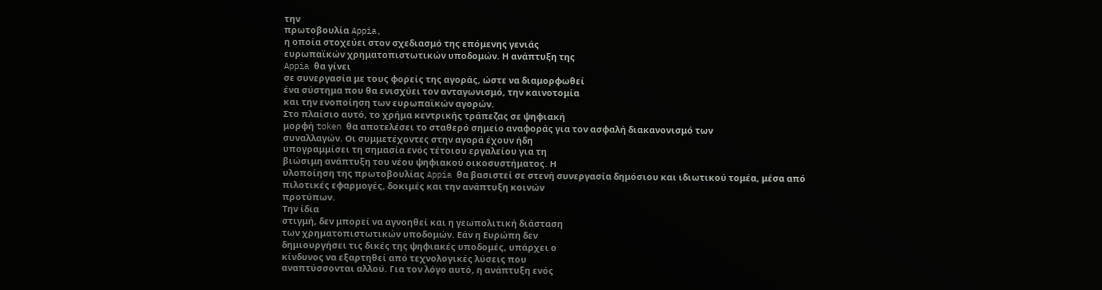την
πρωτοβουλία Appia,
η οποία στοχεύει στον σχεδιασμό της επόμενης γενιάς
ευρωπαϊκών χρηματοπιστωτικών υποδομών. Η ανάπτυξη της
Appia θα γίνει
σε συνεργασία με τους φορείς της αγοράς, ώστε να διαμορφωθεί
ένα σύστημα που θα ενισχύει τον ανταγωνισμό, την καινοτομία
και την ενοποίηση των ευρωπαϊκών αγορών.
Στο πλαίσιο αυτό, το χρήμα κεντρικής τράπεζας σε ψηφιακή
μορφή token θα αποτελέσει το σταθερό σημείο αναφοράς για τον ασφαλή διακανονισμό των
συναλλαγών. Οι συμμετέχοντες στην αγορά έχουν ήδη
υπογραμμίσει τη σημασία ενός τέτοιου εργαλείου για τη
βιώσιμη ανάπτυξη του νέου ψηφιακού οικοσυστήματος. Η
υλοποίηση της πρωτοβουλίας Appia θα βασιστεί σε στενή συνεργασία δημόσιου και ιδιωτικού τομέα, μέσα από
πιλοτικές εφαρμογές, δοκιμές και την ανάπτυξη κοινών
προτύπων.
Την ίδια
στιγμή, δεν μπορεί να αγνοηθεί και η γεωπολιτική διάσταση
των χρηματοπιστωτικών υποδομών. Εάν η Ευρώπη δεν
δημιουργήσει τις δικές της ψηφιακές υποδομές, υπάρχει ο
κίνδυνος να εξαρτηθεί από τεχνολογικές λύσεις που
αναπτύσσονται αλλού. Για τον λόγο αυτό, η ανάπτυξη ενός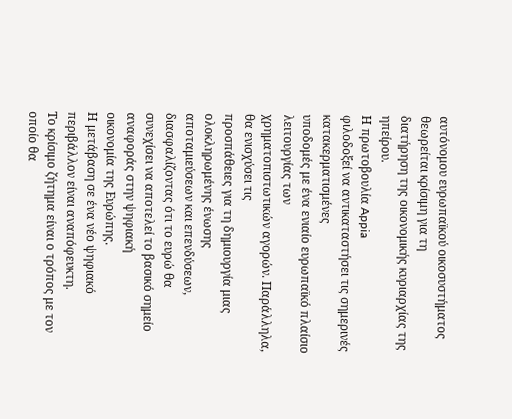αυτόνομου ευρωπαϊκού οικοσυστήματος θεωρείται κρίσιμη για τη
διατήρηση της οικονομικής κυριαρχίας της ηπείρου.
Η πρωτοβουλία Appia
φιλοδοξεί να αντικαταστήσει τις σημερινές κατακερματισμένες
υποδομές με ένα ενιαίο ευρωπαϊκό πλαίσιο λειτουργίας των
χρηματοπιστωτικών αγορών. Παράλληλα, θα ενισχύσει τις
προσπάθειες για τη δημιουργία μιας ολοκληρωμένης ένωσης
αποταμιεύσεων και επενδύσεων, διασφαλίζοντας ότι το ευρώ θα
συνεχίσει να αποτελεί το βασικό σημείο αναφοράς στην ψηφιακή
οικονομία της Ευρώπης.
Η μετάβαση σε ένα νέο ψηφιακό περιβάλλον είναι αναπόφευκτη.
Το κρίσιμο ζήτημα είναι ο τρόπος με τον οποίο θα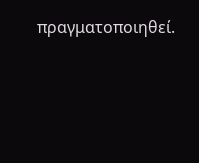πραγματοποιηθεί.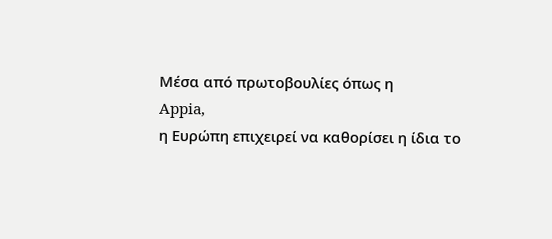Μέσα από πρωτοβουλίες όπως η
Appia,
η Ευρώπη επιχειρεί να καθορίσει η ίδια το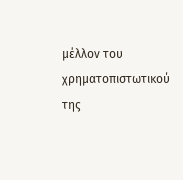μέλλον του
χρηματοπιστωτικού της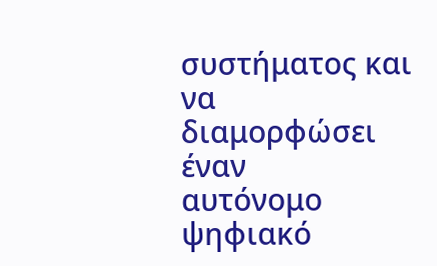συστήματος και να διαμορφώσει έναν
αυτόνομο ψηφιακό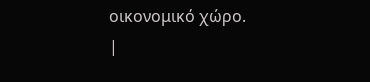οικονομικό χώρο.
|